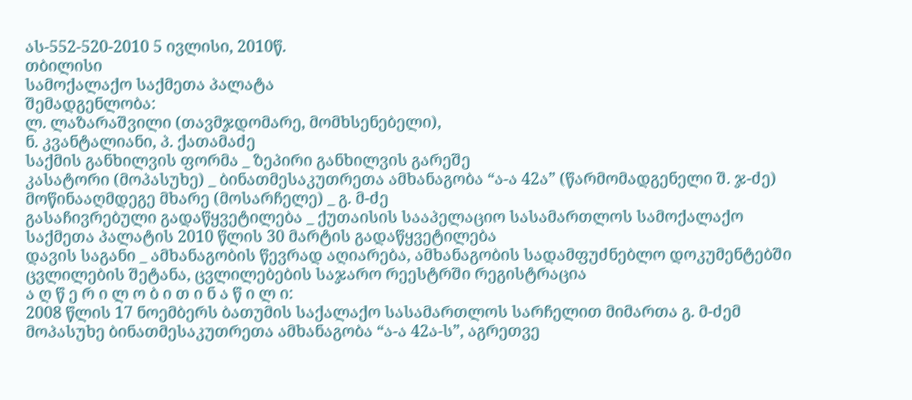ას-552-520-2010 5 ივლისი, 2010წ.
თბილისი
სამოქალაქო საქმეთა პალატა
შემადგენლობა:
ლ. ლაზარაშვილი (თავმჯდომარე, მომხსენებელი),
ნ. კვანტალიანი, პ. ქათამაძე
საქმის განხილვის ფორმა _ ზეპირი განხილვის გარეშე
კასატორი (მოპასუხე) _ ბინათმესაკუთრეთა ამხანაგობა “ა-ა 42ა” (წარმომადგენელი შ. ჯ-ძე)
მოწინააღმდეგე მხარე (მოსარჩელე) _ გ. მ-ძე
გასაჩივრებული გადაწყვეტილება _ ქუთაისის სააპელაციო სასამართლოს სამოქალაქო საქმეთა პალატის 2010 წლის 30 მარტის გადაწყვეტილება
დავის საგანი _ ამხანაგობის წევრად აღიარება, ამხანაგობის სადამფუძნებლო დოკუმენტებში ცვლილების შეტანა, ცვლილებების საჯარო რეესტრში რეგისტრაცია
ა ღ წ ე რ ი ლ ო ბ ი თ ი ნ ა წ ი ლ ი:
2008 წლის 17 ნოემბერს ბათუმის საქალაქო სასამართლოს სარჩელით მიმართა გ. მ-ძემ მოპასუხე ბინათმესაკუთრეთა ამხანაგობა “ა-ა 42ა-ს”, აგრეთვე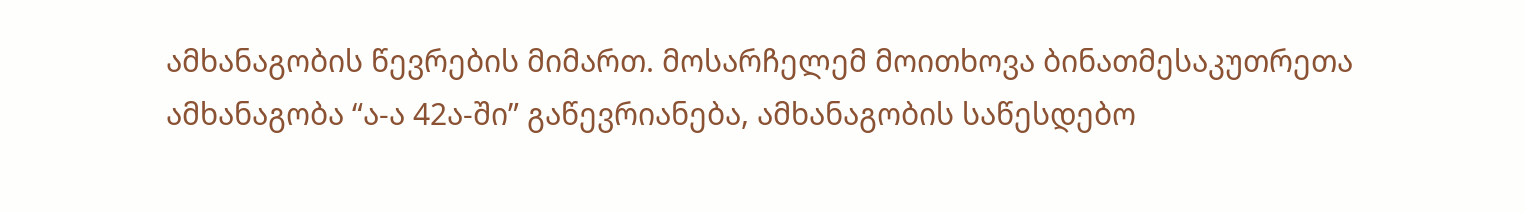ამხანაგობის წევრების მიმართ. მოსარჩელემ მოითხოვა ბინათმესაკუთრეთა ამხანაგობა “ა-ა 42ა-ში” გაწევრიანება, ამხანაგობის საწესდებო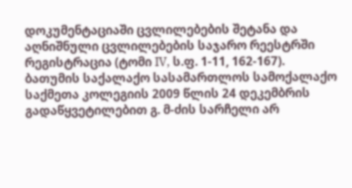დოკუმენტაციაში ცვლილებების შეტანა და აღნიშნული ცვლილებების საჯარო რეესტრში რეგისტრაცია (ტომი IV, ს.ფ. 1-11, 162-167).
ბათუმის საქალაქო სასამართლოს სამოქალაქო საქმეთა კოლეგიის 2009 წლის 24 დეკემბრის გადაწყვეტილებით გ. მ-ძის სარჩელი არ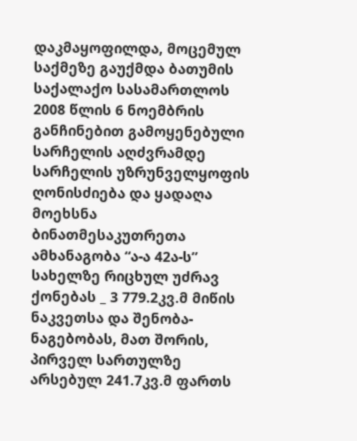დაკმაყოფილდა, მოცემულ საქმეზე გაუქმდა ბათუმის საქალაქო სასამართლოს 2008 წლის 6 ნოემბრის განჩინებით გამოყენებული სარჩელის აღძვრამდე სარჩელის უზრუნველყოფის ღონისძიება და ყადაღა მოეხსნა ბინათმესაკუთრეთა ამხანაგობა “ა-ა 42ა-ს” სახელზე რიცხულ უძრავ ქონებას _ 3 779.2კვ.მ მიწის ნაკვეთსა და შენობა-ნაგებობას, მათ შორის, პირველ სართულზე არსებულ 241.7კვ.მ ფართს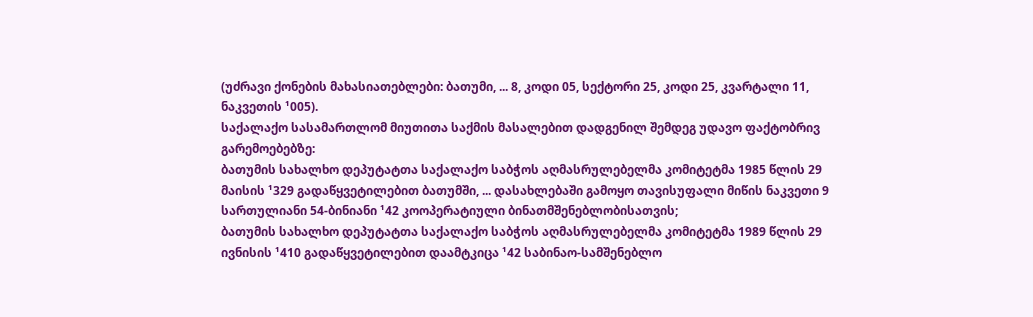(უძრავი ქონების მახასიათებლები: ბათუმი, ... 8, კოდი 05, სექტორი 25, კოდი 25, კვარტალი 11, ნაკვეთის ¹005).
საქალაქო სასამართლომ მიუთითა საქმის მასალებით დადგენილ შემდეგ უდავო ფაქტობრივ გარემოებებზე:
ბათუმის სახალხო დეპუტატთა საქალაქო საბჭოს აღმასრულებელმა კომიტეტმა 1985 წლის 29 მაისის ¹329 გადაწყვეტილებით ბათუმში, ... დასახლებაში გამოყო თავისუფალი მიწის ნაკვეთი 9 სართულიანი 54-ბინიანი ¹42 კოოპერატიული ბინათმშენებლობისათვის;
ბათუმის სახალხო დეპუტატთა საქალაქო საბჭოს აღმასრულებელმა კომიტეტმა 1989 წლის 29 ივნისის ¹410 გადაწყვეტილებით დაამტკიცა ¹42 საბინაო-სამშენებლო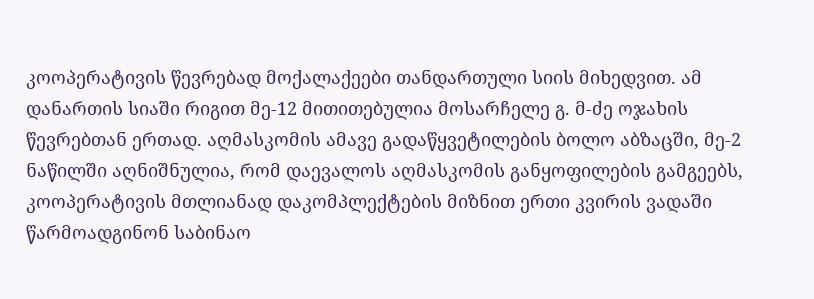კოოპერატივის წევრებად მოქალაქეები თანდართული სიის მიხედვით. ამ დანართის სიაში რიგით მე-12 მითითებულია მოსარჩელე გ. მ-ძე ოჯახის წევრებთან ერთად. აღმასკომის ამავე გადაწყვეტილების ბოლო აბზაცში, მე-2 ნაწილში აღნიშნულია, რომ დაევალოს აღმასკომის განყოფილების გამგეებს, კოოპერატივის მთლიანად დაკომპლექტების მიზნით ერთი კვირის ვადაში წარმოადგინონ საბინაო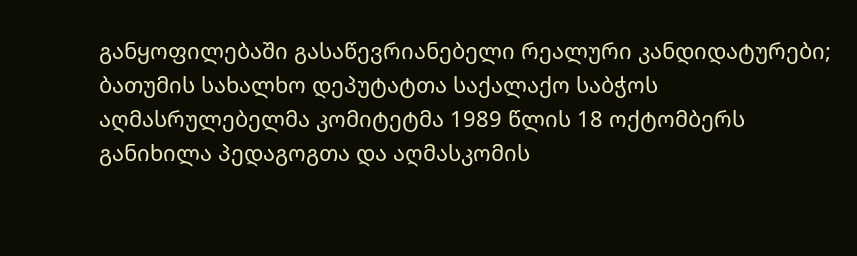განყოფილებაში გასაწევრიანებელი რეალური კანდიდატურები;
ბათუმის სახალხო დეპუტატთა საქალაქო საბჭოს აღმასრულებელმა კომიტეტმა 1989 წლის 18 ოქტომბერს განიხილა პედაგოგთა და აღმასკომის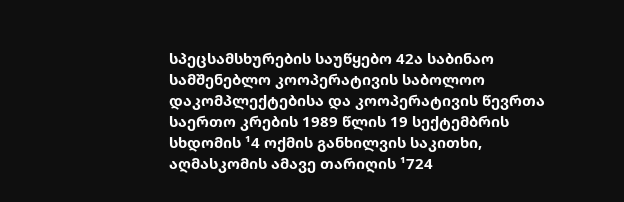სპეცსამსხურების საუწყებო 42ა საბინაო სამშენებლო კოოპერატივის საბოლოო დაკომპლექტებისა და კოოპერატივის წევრთა საერთო კრების 1989 წლის 19 სექტემბრის სხდომის ¹4 ოქმის განხილვის საკითხი, აღმასკომის ამავე თარიღის ¹724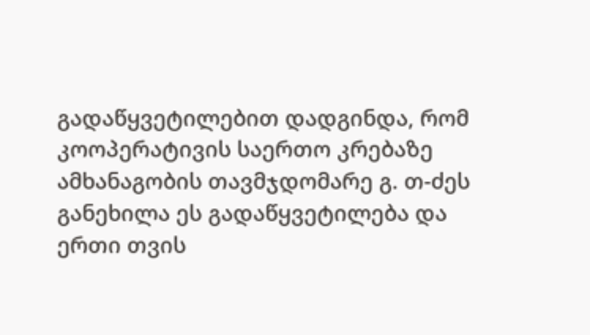გადაწყვეტილებით დადგინდა, რომ კოოპერატივის საერთო კრებაზე ამხანაგობის თავმჯდომარე გ. თ-ძეს განეხილა ეს გადაწყვეტილება და ერთი თვის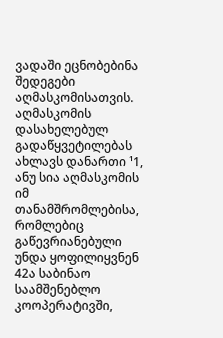ვადაში ეცნობებინა შედეგები აღმასკომისათვის. აღმასკომის დასახელებულ გადაწყვეტილებას ახლავს დანართი ¹1, ანუ სია აღმასკომის იმ თანამშრომლებისა, რომლებიც გაწევრიანებული უნდა ყოფილიყვნენ 42ა საბინაო საამშენებლო კოოპერატივში,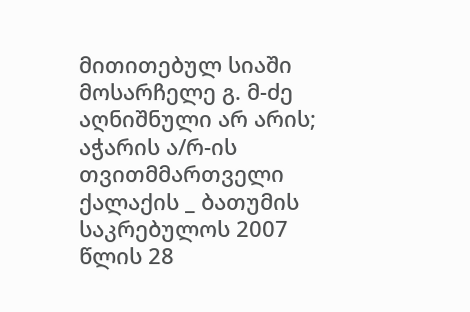მითითებულ სიაში მოსარჩელე გ. მ-ძე აღნიშნული არ არის;
აჭარის ა/რ-ის თვითმმართველი ქალაქის _ ბათუმის საკრებულოს 2007 წლის 28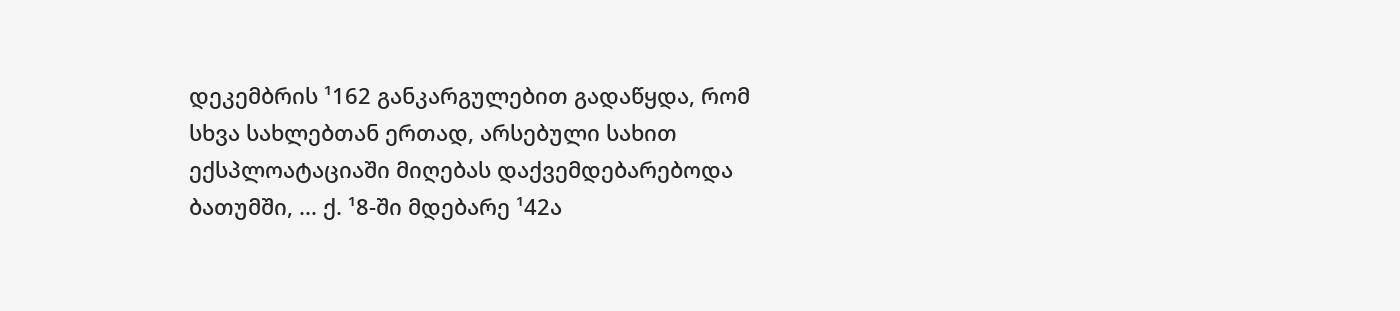დეკემბრის ¹162 განკარგულებით გადაწყდა, რომ სხვა სახლებთან ერთად, არსებული სახით ექსპლოატაციაში მიღებას დაქვემდებარებოდა ბათუმში, ... ქ. ¹8-ში მდებარე ¹42ა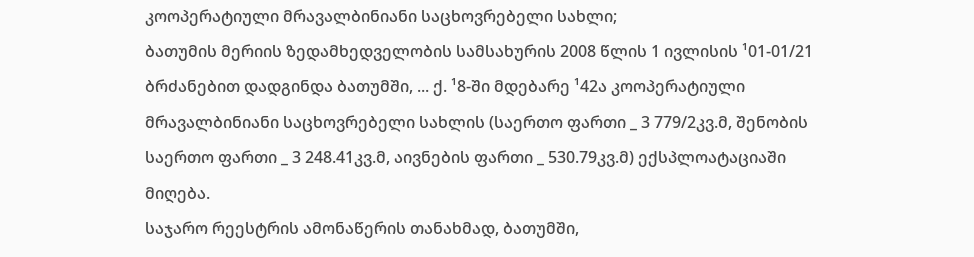კოოპერატიული მრავალბინიანი საცხოვრებელი სახლი;
ბათუმის მერიის ზედამხედველობის სამსახურის 2008 წლის 1 ივლისის ¹01-01/21 ბრძანებით დადგინდა ბათუმში, ... ქ. ¹8-ში მდებარე ¹42ა კოოპერატიული მრავალბინიანი საცხოვრებელი სახლის (საერთო ფართი _ 3 779/2კვ.მ, შენობის საერთო ფართი _ 3 248.41კვ.მ, აივნების ფართი _ 530.79კვ.მ) ექსპლოატაციაში მიღება.
საჯარო რეესტრის ამონაწერის თანახმად, ბათუმში,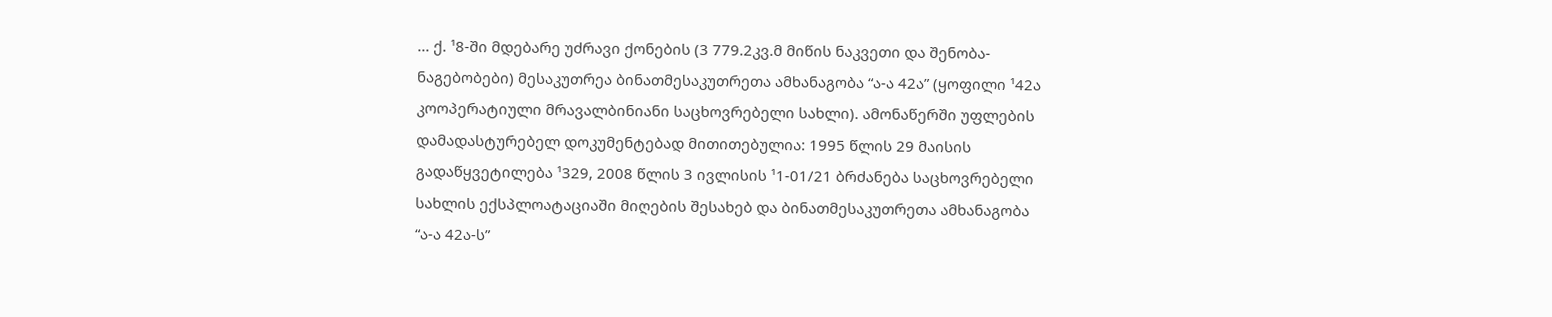... ქ. ¹8-ში მდებარე უძრავი ქონების (3 779.2კვ.მ მიწის ნაკვეთი და შენობა-ნაგებობები) მესაკუთრეა ბინათმესაკუთრეთა ამხანაგობა “ა-ა 42ა” (ყოფილი ¹42ა კოოპერატიული მრავალბინიანი საცხოვრებელი სახლი). ამონაწერში უფლების დამადასტურებელ დოკუმენტებად მითითებულია: 1995 წლის 29 მაისის გადაწყვეტილება ¹329, 2008 წლის 3 ივლისის ¹1-01/21 ბრძანება საცხოვრებელი სახლის ექსპლოატაციაში მიღების შესახებ და ბინათმესაკუთრეთა ამხანაგობა “ა-ა 42ა-ს”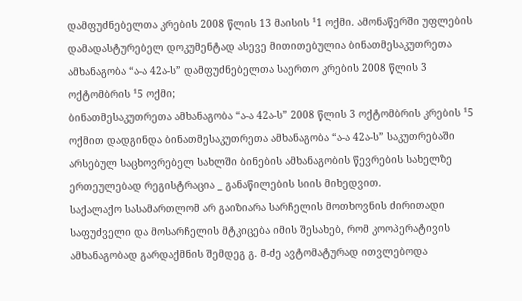დამფუძნებელთა კრების 2008 წლის 13 მაისის ¹1 ოქმი. ამონაწერში უფლების დამადასტურებელ დოკუმენტად ასევე მითითებულია ბინათმესაკუთრეთა ამხანაგობა “ა-ა 42ა-ს” დამფუძნებელთა საერთო კრების 2008 წლის 3 ოქტომბრის ¹5 ოქმი;
ბინათმესაკუთრეთა ამხანაგობა “ა-ა 42ა-ს” 2008 წლის 3 ოქტომბრის კრების ¹5 ოქმით დადგინდა ბინათმესაკუთრეთა ამხანაგობა “ა-ა 42ა-ს” საკუთრებაში არსებულ საცხოვრებელ სახლში ბინების ამხანაგობის წევრების სახელზე ერთეულებად რეგისტრაცია _ განაწილების სიის მიხედვით.
საქალაქო სასამართლომ არ გაიზიარა სარჩელის მოთხოვნის ძირითადი საფუძველი და მოსარჩელის მტკიცება იმის შესახებ, რომ კოოპერატივის ამხანაგობად გარდაქმნის შემდეგ გ. მ-ძე ავტომატურად ითვლებოდა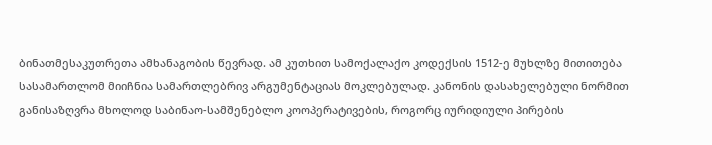ბინათმესაკუთრეთა ამხანაგობის წევრად. ამ კუთხით სამოქალაქო კოდექსის 1512-ე მუხლზე მითითება სასამართლომ მიიჩნია სამართლებრივ არგუმენტაციას მოკლებულად. კანონის დასახელებული ნორმით განისაზღვრა მხოლოდ საბინაო-სამშენებლო კოოპერატივების, როგორც იურიდიული პირების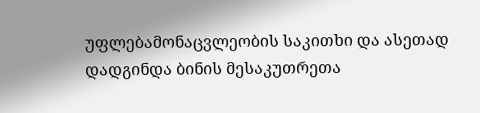უფლებამონაცვლეობის საკითხი და ასეთად დადგინდა ბინის მესაკუთრეთა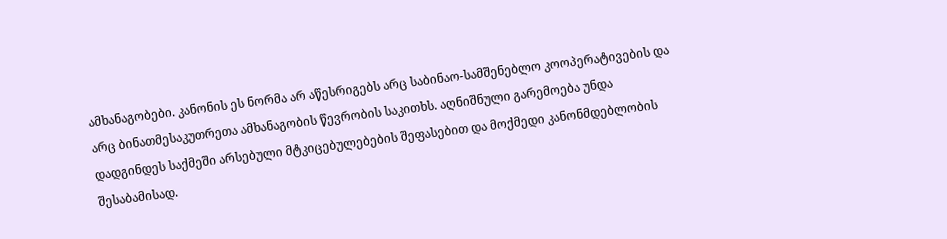ამხანაგობები. კანონის ეს ნორმა არ აწესრიგებს არც საბინაო-სამშენებლო კოოპერატივების და არც ბინათმესაკუთრეთა ამხანაგობის წევრობის საკითხს. აღნიშნული გარემოება უნდა დადგინდეს საქმეში არსებული მტკიცებულებების შეფასებით და მოქმედი კანონმდებლობის შესაბამისად.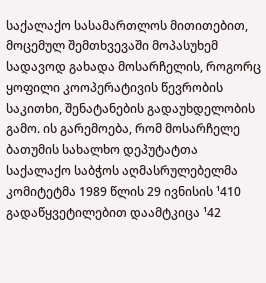საქალაქო სასამართლოს მითითებით, მოცემულ შემთხვევაში მოპასუხემ სადავოდ გახადა მოსარჩელის, როგორც ყოფილი კოოპერატივის წევრობის საკითხი, შენატანების გადაუხდელობის გამო. ის გარემოება, რომ მოსარჩელე ბათუმის სახალხო დეპუტატთა საქალაქო საბჭოს აღმასრულებელმა კომიტეტმა 1989 წლის 29 ივნისის ¹410 გადაწყვეტილებით დაამტკიცა ¹42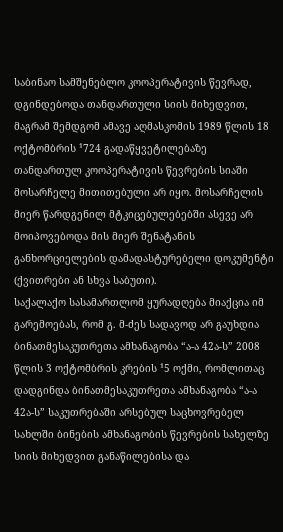საბინაო სამშენებლო კოოპერატივის წევრად, დგინდებოდა თანდართული სიის მიხედვით, მაგრამ შემდგომ ამავე აღმასკომის 1989 წლის 18 ოქტომბრის ¹724 გადაწყვეტილებაზე თანდართულ კოოპერატივის წევრების სიაში მოსარჩელე მითითებული არ იყო. მოსარჩელის მიერ წარდგენილ მტკიცებულებებში ასევე არ მოიპოვებოდა მის მიერ შენატანის განხორციელების დამადასტურებელი დოკუმენტი (ქვითრები ან სხვა საბუთი).
საქალაქო სასამართლომ ყურადღება მიაქცია იმ გარემოებას, რომ გ. მ-ძეს სადავოდ არ გაუხდია ბინათმესაკუთრეთა ამხანაგობა “ა-ა 42ა-ს” 2008 წლის 3 ოქტომბრის კრების ¹5 ოქმი, რომლითაც დადგინდა ბინათმესაკუთრეთა ამხანაგობა “ა-ა 42ა-ს” საკუთრებაში არსებულ საცხოვრებელ სახლში ბინების ამხანაგობის წევრების სახელზე სიის მიხედვით განაწილებისა და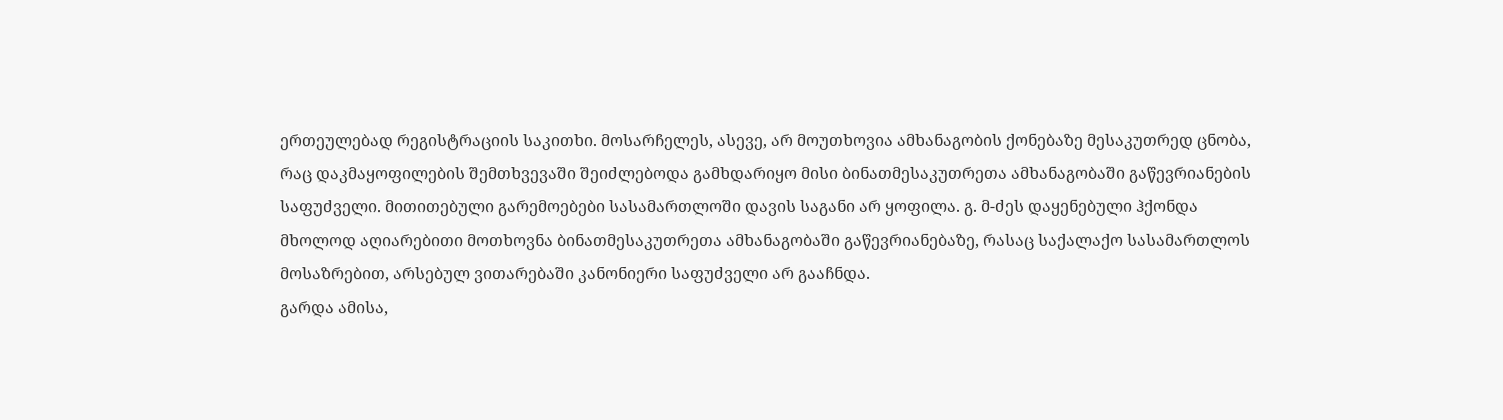ერთეულებად რეგისტრაციის საკითხი. მოსარჩელეს, ასევე, არ მოუთხოვია ამხანაგობის ქონებაზე მესაკუთრედ ცნობა, რაც დაკმაყოფილების შემთხვევაში შეიძლებოდა გამხდარიყო მისი ბინათმესაკუთრეთა ამხანაგობაში გაწევრიანების საფუძველი. მითითებული გარემოებები სასამართლოში დავის საგანი არ ყოფილა. გ. მ-ძეს დაყენებული ჰქონდა მხოლოდ აღიარებითი მოთხოვნა ბინათმესაკუთრეთა ამხანაგობაში გაწევრიანებაზე, რასაც საქალაქო სასამართლოს მოსაზრებით, არსებულ ვითარებაში კანონიერი საფუძველი არ გააჩნდა.
გარდა ამისა,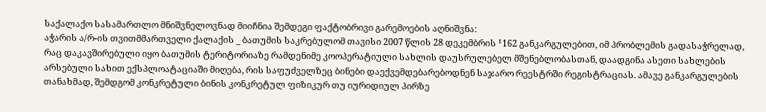საქალაქო სასამართლო მნიშვნელოვნად მიიჩნია შემდეგი ფაქტობრივი გარემოების აღნიშვნა:
აჭარის ა/რ-ის თვითმმართველი ქალაქის _ ბათუმის საკრებულომ თავისი 2007 წლის 28 დეკემბრის ¹162 განკარგულებით, იმ პრობლემის გადასაჭრელად, რაც დაკავშირებული იყო ბათუმის ტერიტორიაზე რამდენიმე კოოპერატიული სახლის დაუსრულებელ მშენებლობასთან, დაადგინა ასეთი სახლების არსებული სახით ექსპლოატაციაში მიღება, რის საფუძველზეც ბინები დაექვემდებარებოდნენ საჯარო რეესტრში რეგისტრაციას. ამავე განკარგულების თანახმად, შემდგომ კონკრეტული ბინის კონკრეტულ ფიზიკურ თუ იურიდიულ პირზე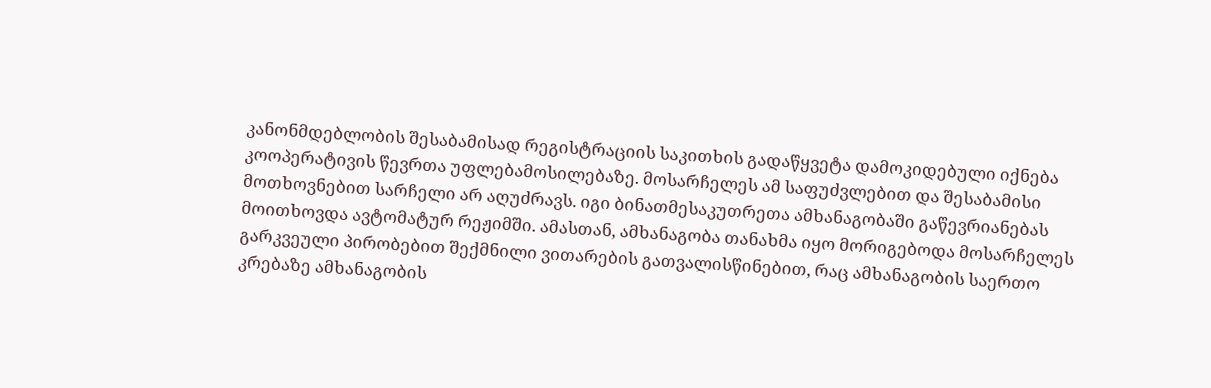კანონმდებლობის შესაბამისად რეგისტრაციის საკითხის გადაწყვეტა დამოკიდებული იქნება კოოპერატივის წევრთა უფლებამოსილებაზე. მოსარჩელეს ამ საფუძვლებით და შესაბამისი მოთხოვნებით სარჩელი არ აღუძრავს. იგი ბინათმესაკუთრეთა ამხანაგობაში გაწევრიანებას მოითხოვდა ავტომატურ რეჟიმში. ამასთან, ამხანაგობა თანახმა იყო მორიგებოდა მოსარჩელეს გარკვეული პირობებით შექმნილი ვითარების გათვალისწინებით, რაც ამხანაგობის საერთო კრებაზე ამხანაგობის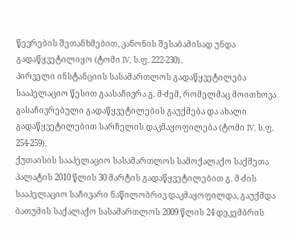წევრების შეთანხმებით, კანონის შესაბამისად უნდა გადაწყვეტილიყო (ტომი IV, ს.ფ. 222-230).
პირველი ინსტანციის სასამართლოს გადაწყვეტილება სააპელაციო წესით გაასაჩივრა გ. მ-ძემ, რომელმაც მოითხოვა გასაჩივრებული გადაწყვეტილების გაუქმება და ახალი გადაწყვეტილებით სარჩელის დაკმაყოფილება (ტომი IV, ს.ფ. 254-259).
ქუთაისის სააპელაციო სასამართლოს სამოქალაქო საქმეთა პალატის 2010 წლის 30 მარტის გადაწყვეტილებით გ. მ-ძის სააპელაციო საჩივარი ნაწილობრივ დაკმაყოფილდა, გაუქმდა ბათუმის საქალაქო სასამართლოს 2009 წლის 24 დეკემბრის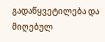გადაწყვეტილება და მიღებულ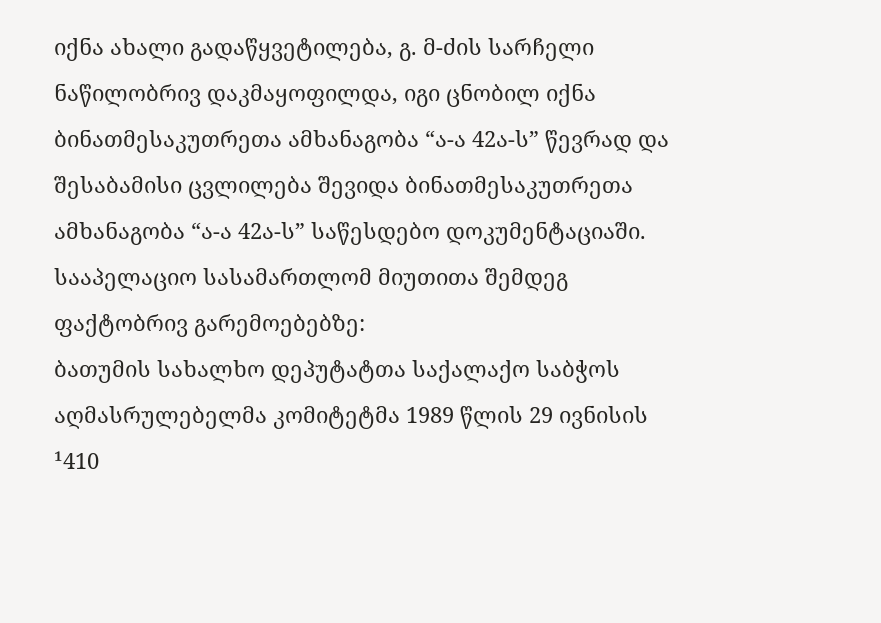იქნა ახალი გადაწყვეტილება, გ. მ-ძის სარჩელი ნაწილობრივ დაკმაყოფილდა, იგი ცნობილ იქნა ბინათმესაკუთრეთა ამხანაგობა “ა-ა 42ა-ს” წევრად და შესაბამისი ცვლილება შევიდა ბინათმესაკუთრეთა ამხანაგობა “ა-ა 42ა-ს” საწესდებო დოკუმენტაციაში.
სააპელაციო სასამართლომ მიუთითა შემდეგ ფაქტობრივ გარემოებებზე:
ბათუმის სახალხო დეპუტატთა საქალაქო საბჭოს აღმასრულებელმა კომიტეტმა 1989 წლის 29 ივნისის ¹410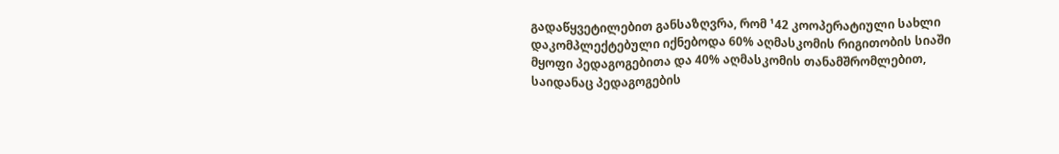გადაწყვეტილებით განსაზღვრა, რომ ¹42 კოოპერატიული სახლი დაკომპლექტებული იქნებოდა 60% აღმასკომის რიგითობის სიაში მყოფი პედაგოგებითა და 40% აღმასკომის თანამშრომლებით, საიდანაც პედაგოგების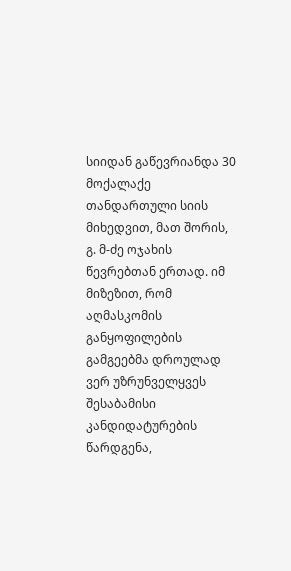სიიდან გაწევრიანდა 30 მოქალაქე თანდართული სიის მიხედვით, მათ შორის, გ. მ-ძე ოჯახის წევრებთან ერთად. იმ მიზეზით, რომ აღმასკომის განყოფილების გამგეებმა დროულად ვერ უზრუნველყვეს შესაბამისი კანდიდატურების წარდგენა,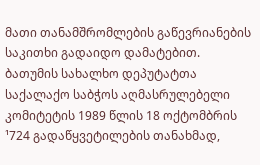მათი თანამშრომლების გაწევრიანების საკითხი გადაიდო დამატებით.
ბათუმის სახალხო დეპუტატთა საქალაქო საბჭოს აღმასრულებელი კომიტეტის 1989 წლის 18 ოქტომბრის ¹724 გადაწყვეტილების თანახმად,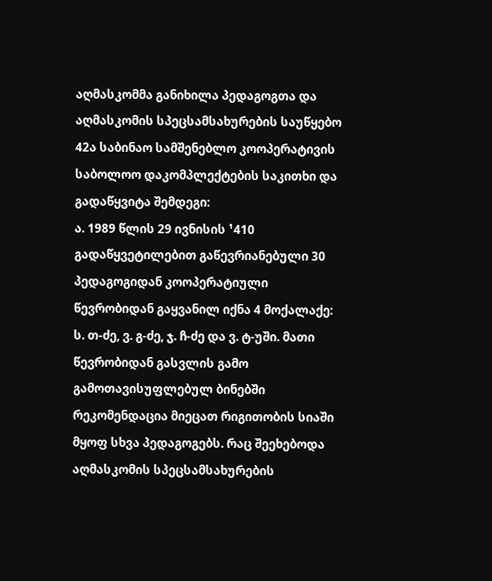აღმასკომმა განიხილა პედაგოგთა და აღმასკომის სპეცსამსახურების საუწყებო 42ა საბინაო სამშენებლო კოოპერატივის საბოლოო დაკომპლექტების საკითხი და გადაწყვიტა შემდეგი:
ა. 1989 წლის 29 ივნისის ¹410 გადაწყვეტილებით გაწევრიანებული 30 პედაგოგიდან კოოპერატიული წევრობიდან გაყვანილ იქნა 4 მოქალაქე: ს. თ-ძე, ვ. გ-ძე, ჯ. ჩ-ძე და ვ. ტ-უში. მათი წევრობიდან გასვლის გამო გამოთავისუფლებულ ბინებში რეკომენდაცია მიეცათ რიგითობის სიაში მყოფ სხვა პედაგოგებს. რაც შეეხებოდა აღმასკომის სპეცსამსახურების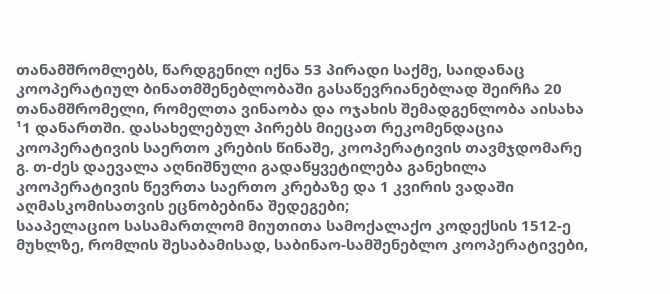თანამშრომლებს, წარდგენილ იქნა 53 პირადი საქმე, საიდანაც კოოპერატიულ ბინათმშენებლობაში გასაწევრიანებლად შეირჩა 20 თანამშრომელი, რომელთა ვინაობა და ოჯახის შემადგენლობა აისახა ¹1 დანართში. დასახელებულ პირებს მიეცათ რეკომენდაცია კოოპერატივის საერთო კრების წინაშე, კოოპერატივის თავმჯდომარე გ. თ-ძეს დაევალა აღნიშნული გადაწყვეტილება განეხილა კოოპერატივის წევრთა საერთო კრებაზე და 1 კვირის ვადაში აღმასკომისათვის ეცნობებინა შედეგები;
სააპელაციო სასამართლომ მიუთითა სამოქალაქო კოდექსის 1512-ე მუხლზე, რომლის შესაბამისად, საბინაო-სამშენებლო კოოპერატივები,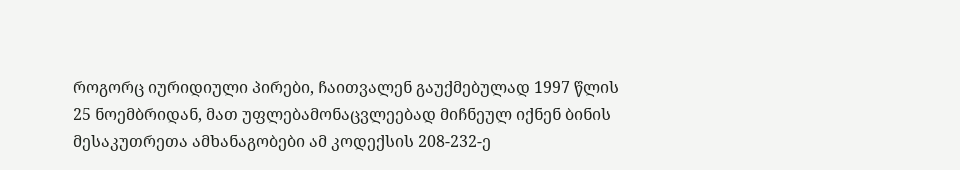როგორც იურიდიული პირები, ჩაითვალენ გაუქმებულად 1997 წლის 25 ნოემბრიდან, მათ უფლებამონაცვლეებად მიჩნეულ იქნენ ბინის მესაკუთრეთა ამხანაგობები ამ კოდექსის 208-232-ე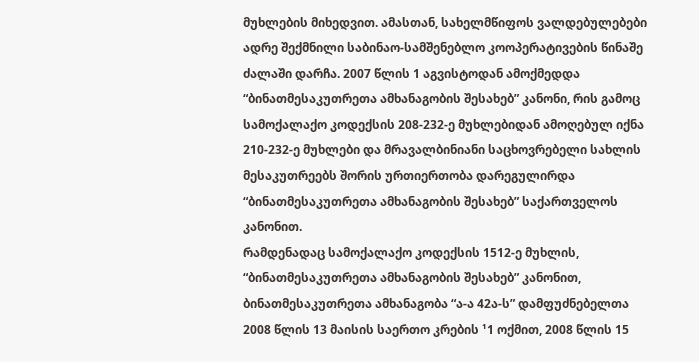მუხლების მიხედვით. ამასთან, სახელმწიფოს ვალდებულებები ადრე შექმნილი საბინაო-სამშენებლო კოოპერატივების წინაშე ძალაში დარჩა. 2007 წლის 1 აგვისტოდან ამოქმედდა “ბინათმესაკუთრეთა ამხანაგობის შესახებ” კანონი, რის გამოც სამოქალაქო კოდექსის 208-232-ე მუხლებიდან ამოღებულ იქნა 210-232-ე მუხლები და მრავალბინიანი საცხოვრებელი სახლის მესაკუთრეებს შორის ურთიერთობა დარეგულირდა “ბინათმესაკუთრეთა ამხანაგობის შესახებ” საქართველოს კანონით.
რამდენადაც სამოქალაქო კოდექსის 1512-ე მუხლის, “ბინათმესაკუთრეთა ამხანაგობის შესახებ” კანონით, ბინათმესაკუთრეთა ამხანაგობა “ა-ა 42ა-ს” დამფუძნებელთა 2008 წლის 13 მაისის საერთო კრების ¹1 ოქმით, 2008 წლის 15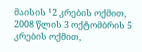მაისის ¹2 კრების ოქმით, 2008 წლის 3 ოქტომბრის 5 კრების ოქმით,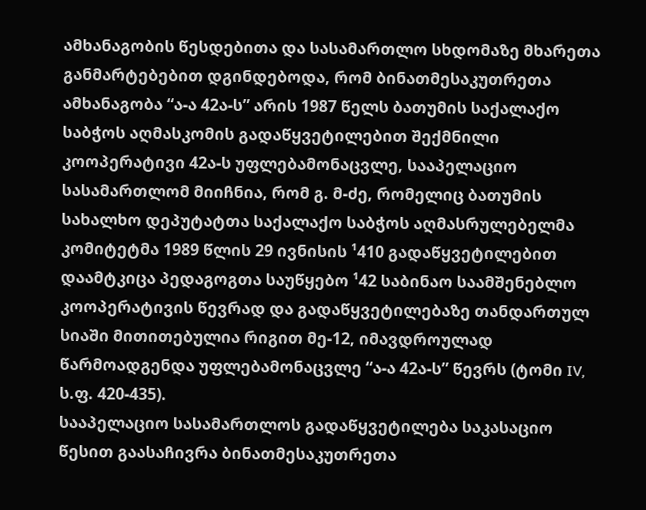ამხანაგობის წესდებითა და სასამართლო სხდომაზე მხარეთა განმარტებებით დგინდებოდა, რომ ბინათმესაკუთრეთა ამხანაგობა “ა-ა 42ა-ს” არის 1987 წელს ბათუმის საქალაქო საბჭოს აღმასკომის გადაწყვეტილებით შექმნილი კოოპერატივი 42ა-ს უფლებამონაცვლე, სააპელაციო სასამართლომ მიიჩნია, რომ გ. მ-ძე, რომელიც ბათუმის სახალხო დეპუტატთა საქალაქო საბჭოს აღმასრულებელმა კომიტეტმა 1989 წლის 29 ივნისის ¹410 გადაწყვეტილებით დაამტკიცა პედაგოგთა საუწყებო ¹42 საბინაო საამშენებლო კოოპერატივის წევრად და გადაწყვეტილებაზე თანდართულ სიაში მითითებულია რიგით მე-12, იმავდროულად წარმოადგენდა უფლებამონაცვლე “ა-ა 42ა-ს” წევრს (ტომი IV, ს.ფ. 420-435).
სააპელაციო სასამართლოს გადაწყვეტილება საკასაციო წესით გაასაჩივრა ბინათმესაკუთრეთა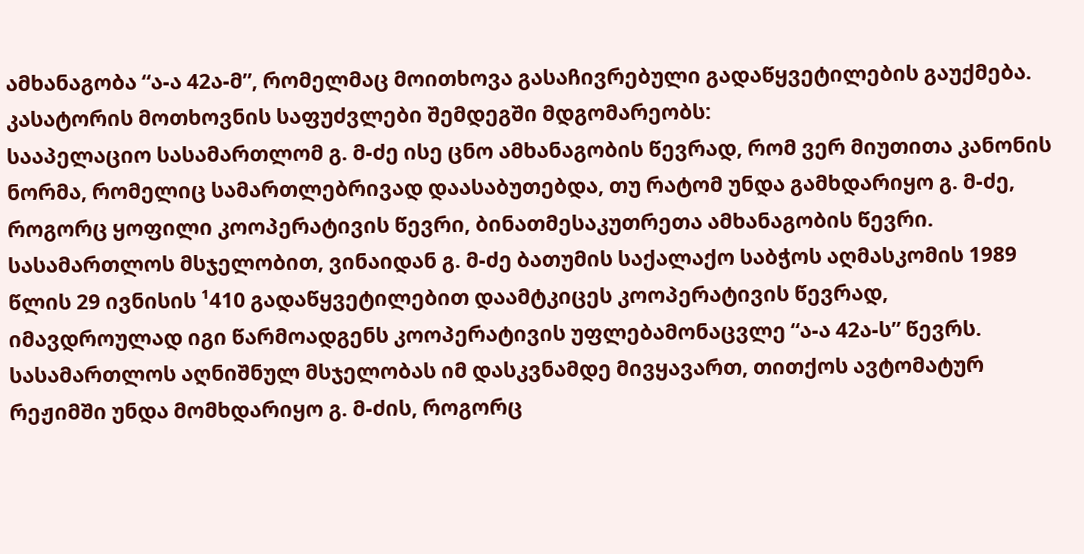ამხანაგობა “ა-ა 42ა-მ”, რომელმაც მოითხოვა გასაჩივრებული გადაწყვეტილების გაუქმება.
კასატორის მოთხოვნის საფუძვლები შემდეგში მდგომარეობს:
სააპელაციო სასამართლომ გ. მ-ძე ისე ცნო ამხანაგობის წევრად, რომ ვერ მიუთითა კანონის ნორმა, რომელიც სამართლებრივად დაასაბუთებდა, თუ რატომ უნდა გამხდარიყო გ. მ-ძე, როგორც ყოფილი კოოპერატივის წევრი, ბინათმესაკუთრეთა ამხანაგობის წევრი. სასამართლოს მსჯელობით, ვინაიდან გ. მ-ძე ბათუმის საქალაქო საბჭოს აღმასკომის 1989 წლის 29 ივნისის ¹410 გადაწყვეტილებით დაამტკიცეს კოოპერატივის წევრად, იმავდროულად იგი წარმოადგენს კოოპერატივის უფლებამონაცვლე “ა-ა 42ა-ს” წევრს. სასამართლოს აღნიშნულ მსჯელობას იმ დასკვნამდე მივყავართ, თითქოს ავტომატურ რეჟიმში უნდა მომხდარიყო გ. მ-ძის, როგორც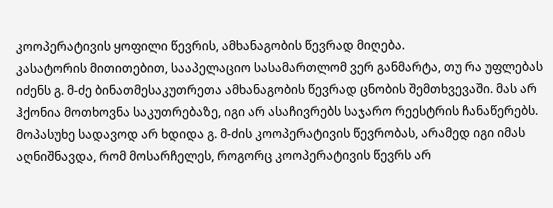კოოპერატივის ყოფილი წევრის, ამხანაგობის წევრად მიღება.
კასატორის მითითებით, სააპელაციო სასამართლომ ვერ განმარტა, თუ რა უფლებას იძენს გ. მ-ძე ბინათმესაკუთრეთა ამხანაგობის წევრად ცნობის შემთხვევაში. მას არ ჰქონია მოთხოვნა საკუთრებაზე, იგი არ ასაჩივრებს საჯარო რეესტრის ჩანაწერებს. მოპასუხე სადავოდ არ ხდიდა გ. მ-ძის კოოპერატივის წევრობას, არამედ იგი იმას აღნიშნავდა, რომ მოსარჩელეს, როგორც კოოპერატივის წევრს არ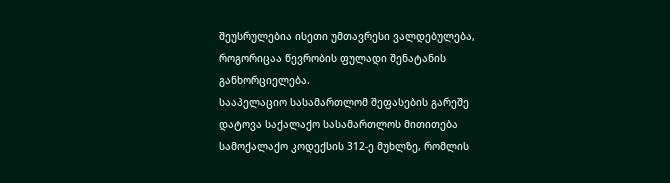შეუსრულებია ისეთი უმთავრესი ვალდებულება, როგორიცაა წევრობის ფულადი შენატანის განხორციელება.
სააპელაციო სასამართლომ შეფასების გარეშე დატოვა საქალაქო სასამართლოს მითითება სამოქალაქო კოდექსის 312-ე მუხლზე, რომლის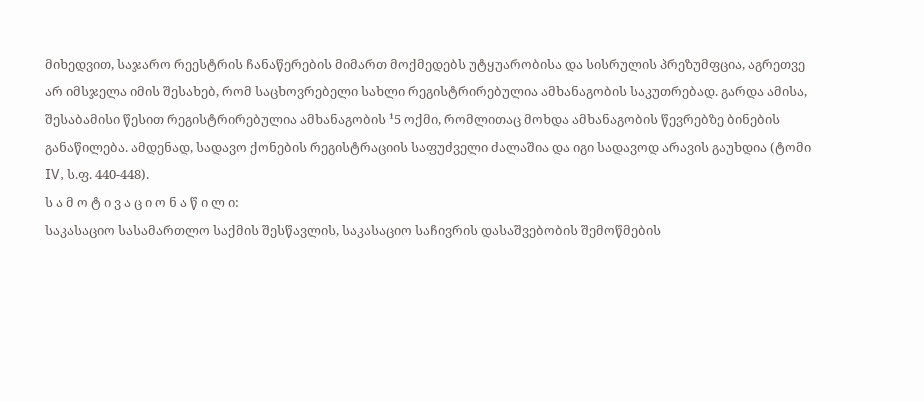მიხედვით, საჯარო რეესტრის ჩანაწერების მიმართ მოქმედებს უტყუარობისა და სისრულის პრეზუმფცია, აგრეთვე არ იმსჯელა იმის შესახებ, რომ საცხოვრებელი სახლი რეგისტრირებულია ამხანაგობის საკუთრებად. გარდა ამისა, შესაბამისი წესით რეგისტრირებულია ამხანაგობის ¹5 ოქმი, რომლითაც მოხდა ამხანაგობის წევრებზე ბინების განაწილება. ამდენად, სადავო ქონების რეგისტრაციის საფუძველი ძალაშია და იგი სადავოდ არავის გაუხდია (ტომი IV, ს.ფ. 440-448).
ს ა მ ო ტ ი ვ ა ც ი ო ნ ა წ ი ლ ი:
საკასაციო სასამართლო საქმის შესწავლის, საკასაციო საჩივრის დასაშვებობის შემოწმების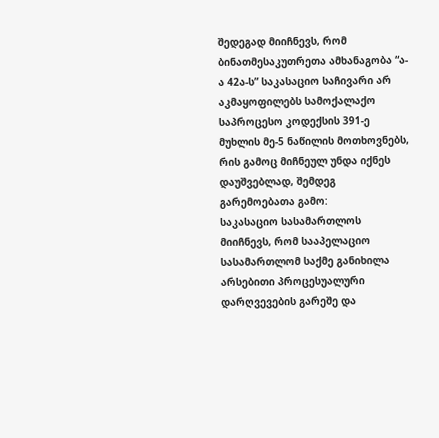შედეგად მიიჩნევს, რომ ბინათმესაკუთრეთა ამხანაგობა “ა-ა 42ა-ს” საკასაციო საჩივარი არ აკმაყოფილებს სამოქალაქო საპროცესო კოდექსის 391-ე მუხლის მე-5 ნაწილის მოთხოვნებს, რის გამოც მიჩნეულ უნდა იქნეს დაუშვებლად, შემდეგ გარემოებათა გამო:
საკასაციო სასამართლოს მიიჩნევს, რომ სააპელაციო სასამართლომ საქმე განიხილა არსებითი პროცესუალური დარღვევების გარეშე და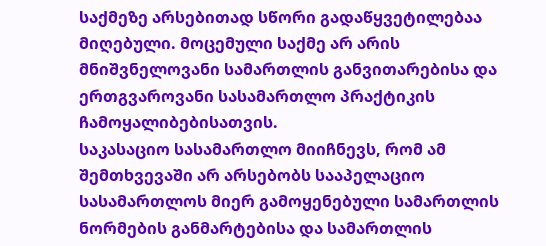საქმეზე არსებითად სწორი გადაწყვეტილებაა მიღებული. მოცემული საქმე არ არის მნიშვნელოვანი სამართლის განვითარებისა და ერთგვაროვანი სასამართლო პრაქტიკის ჩამოყალიბებისათვის.
საკასაციო სასამართლო მიიჩნევს, რომ ამ შემთხვევაში არ არსებობს სააპელაციო სასამართლოს მიერ გამოყენებული სამართლის ნორმების განმარტებისა და სამართლის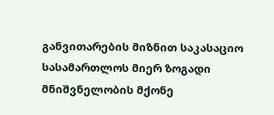განვითარების მიზნით საკასაციო სასამართლოს მიერ ზოგადი მნიშვნელობის მქონე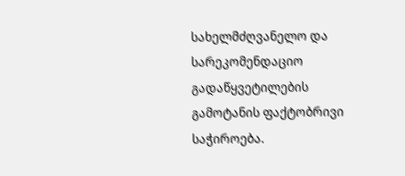სახელმძღვანელო და სარეკომენდაციო გადაწყვეტილების გამოტანის ფაქტობრივი საჭიროება.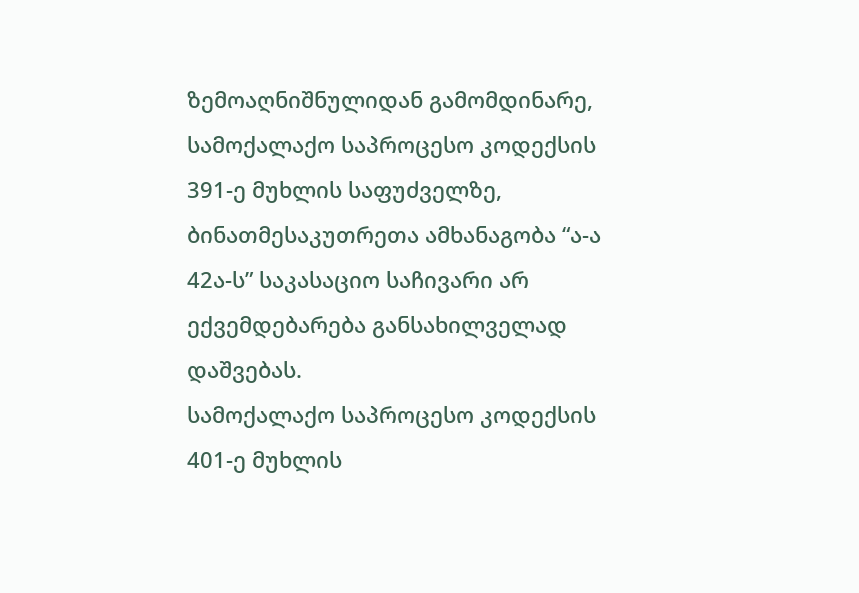ზემოაღნიშნულიდან გამომდინარე, სამოქალაქო საპროცესო კოდექსის 391-ე მუხლის საფუძველზე, ბინათმესაკუთრეთა ამხანაგობა “ა-ა 42ა-ს” საკასაციო საჩივარი არ ექვემდებარება განსახილველად დაშვებას.
სამოქალაქო საპროცესო კოდექსის 401-ე მუხლის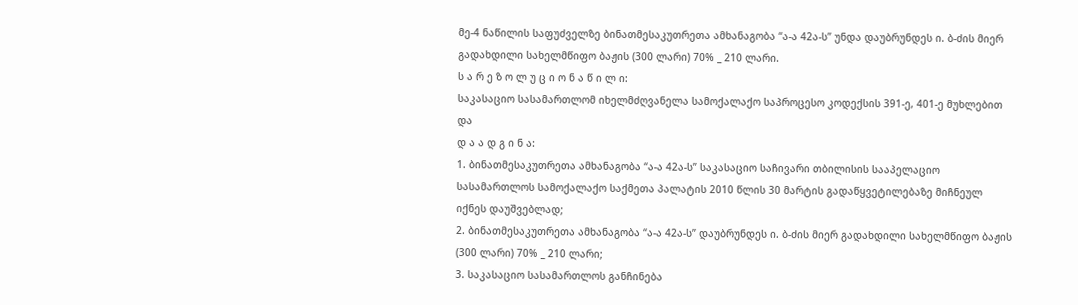მე-4 ნაწილის საფუძველზე ბინათმესაკუთრეთა ამხანაგობა “ა-ა 42ა-ს” უნდა დაუბრუნდეს ი. ბ-ძის მიერ გადახდილი სახელმწიფო ბაჟის (300 ლარი) 70% _ 210 ლარი.
ს ა რ ე ზ ო ლ უ ც ი ო ნ ა წ ი ლ ი:
საკასაციო სასამართლომ იხელმძღვანელა სამოქალაქო საპროცესო კოდექსის 391-ე, 401-ე მუხლებით და
დ ა ა დ გ ი ნ ა:
1. ბინათმესაკუთრეთა ამხანაგობა “ა-ა 42ა-ს” საკასაციო საჩივარი თბილისის სააპელაციო სასამართლოს სამოქალაქო საქმეთა პალატის 2010 წლის 30 მარტის გადაწყვეტილებაზე მიჩნეულ იქნეს დაუშვებლად;
2. ბინათმესაკუთრეთა ამხანაგობა “ა-ა 42ა-ს” დაუბრუნდეს ი. ბ-ძის მიერ გადახდილი სახელმწიფო ბაჟის (300 ლარი) 70% _ 210 ლარი;
3. საკასაციო სასამართლოს განჩინება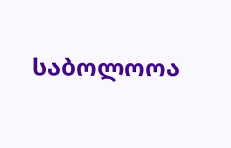საბოლოოა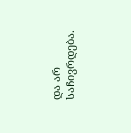და არ საჩივრდება.